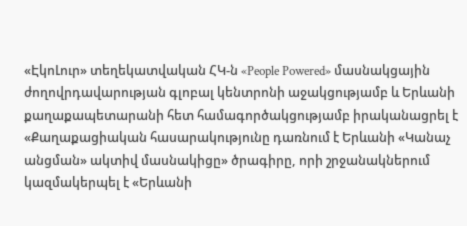«ԷկոԼուր» տեղեկատվական ՀԿ-ն «People Powered» մասնակցային ժողովրդավարության գլոբալ կենտրոնի աջակցությամբ և Երևանի քաղաքապետարանի հետ համագործակցությամբ իրականացրել է «Քաղաքացիական հասարակությունը դառնում է Երևանի «Կանաչ անցման» ակտիվ մասնակիցը» ծրագիրը, որի շրջանակներում կազմակերպել է «Երևանի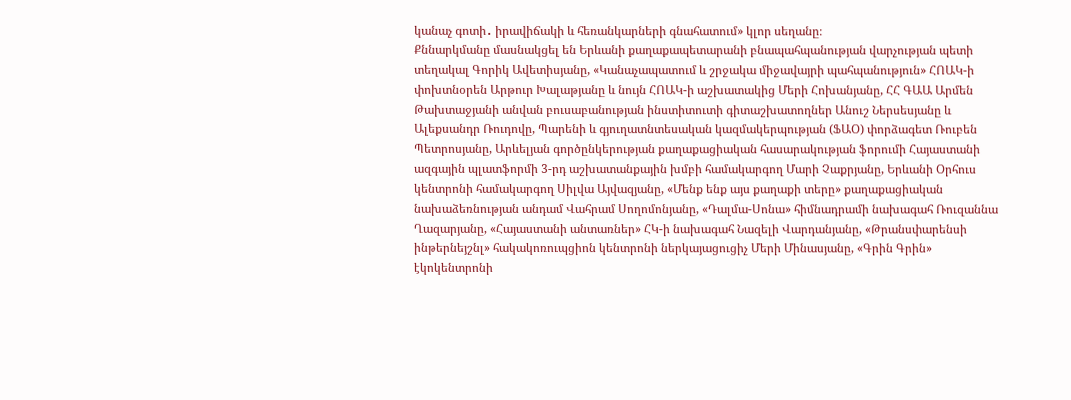կանաչ գոտի․ իրավիճակի և հեռանկարների գնահատում» կլոր սեղանը։
Քննարկմանը մասնակցել են Երևանի քաղաքապետարանի բնապահպանության վարչության պետի տեղակալ Գորիկ Ավետիսյանը, «Կանաչապատում և շրջակա միջավայրի պահպանություն» ՀՈԱԿ-ի փոխտնօրեն Արթուր Խալաթյանը և նույն ՀՈԱԿ-ի աշխատակից Մերի Հոխանյանը, ՀՀ ԳԱԱ Արմեն Թախտաջյանի անվան բուսաբանության ինստիտուտի գիտաշխատողներ Անուշ Ներսեսյանը և Ալեքսանդր Ռուդովը, Պարենի և գյուղատնտեսական կազմակերպության (ՖԱՕ) փորձագետ Ռուբեն Պետրոսյանը, Արևելյան գործընկերության քաղաքացիական հասարակության ֆորումի Հայաստանի ազգային պլատֆորմի 3-րդ աշխատանքային խմբի համակարգող Մարի Չաքրյանը, Երևանի Օրհուս կենտրոնի համակարգող Սիլվա Այվազյանը, «Մենք ենք այս քաղաքի տերը» քաղաքացիական նախաձեռնության անդամ Վահրամ Սողոմոնյանը, «Դալմա-Սոնա» հիմնադրամի նախագահ Ռուզաննա Ղազարյանը, «Հայաստանի անտառներ» ՀԿ-ի նախագահ Նազելի Վարդանյանը, «Թրանսփարենսի ինթերնեյշնլ» հակակոռուպցիոն կենտրոնի ներկայացուցիչ Մերի Մինասյանը, «Գրին Գրին» էկոկենտրոնի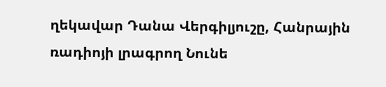ղեկավար Դանա Վերգիլյուշը, Հանրային ռադիոյի լրագրող Նունե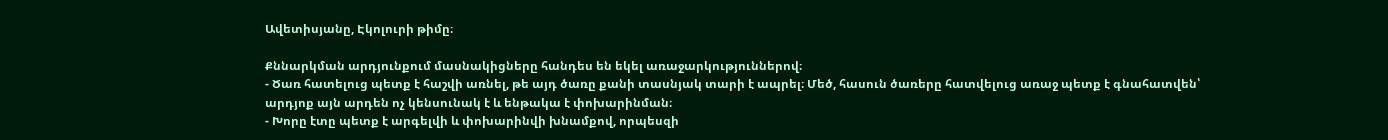Ավետիսյանը, Էկոլուրի թիմը։

Քննարկման արդյունքում մասնակիցները հանդես են եկել առաջարկություններով։
- Ծառ հատելուց պետք է հաշվի առնել, թե այդ ծառը քանի տասնյակ տարի է ապրել։ Մեծ, հասուն ծառերը հատվելուց առաջ պետք է գնահատվեն՝ արդյոք այն արդեն ոչ կենսունակ է և ենթակա է փոխարինման։
- Խորը էտը պետք է արգելվի և փոխարինվի խնամքով, որպեսզի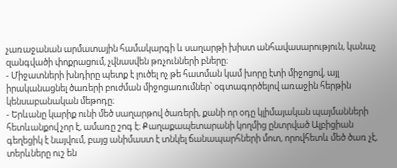չառաջանան արմատային համակարգի և սաղարթի խիստ անհավասարություն, կանաչ զանգվածի փոքրացում, չվնասվեն թռչունների բները։
- Միջատների խնդիրը պետք է լուծել ոչ թե հատման կամ խորը էտի միջոցով, այլ իրականացնել ծառերի բուժման միջոցառումներ՝ օգտագործելով առաջին հերթին կենսաբանական մեթոդը։
- Երևանը կարիք ունի մեծ սաղարթով ծառերի, քանի որ օդը կլիմայական պայմանների հետևանքով չոր է, ամառը շոգ է։ Քաղաքապետարանի կողմից ընտրված Ալբիցիան գեղեցիկ է նայվում, բայց անիմաստ է տնկել ճանապարհների մոտ, որովհետև մեծ ծառ չէ, տերևները ուշ են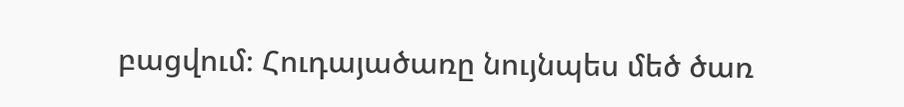բացվում։ Հուդայածառը նույնպես մեծ ծառ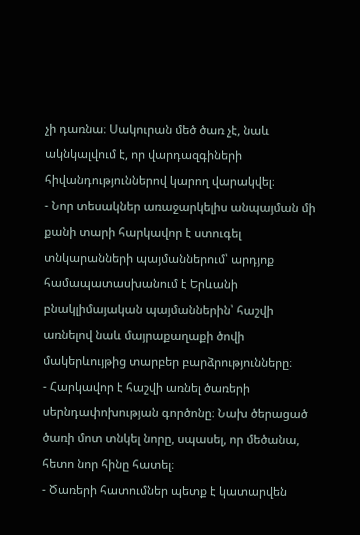չի դառնա։ Սակուրան մեծ ծառ չէ, նաև ակնկալվում է, որ վարդազգիների հիվանդություններով կարող վարակվել։
- Նոր տեսակներ առաջարկելիս անպայման մի քանի տարի հարկավոր է ստուգել տնկարանների պայմաններում՝ արդյոք համապատասխանում է Երևանի բնակլիմայական պայմաններին՝ հաշվի առնելով նաև մայրաքաղաքի ծովի մակերևույթից տարբեր բարձրությունները։
- Հարկավոր է հաշվի առնել ծառերի սերնդափոխության գործոնը։ Նախ ծերացած ծառի մոտ տնկել նորը, սպասել, որ մեծանա, հետո նոր հինը հատել։
- Ծառերի հատումներ պետք է կատարվեն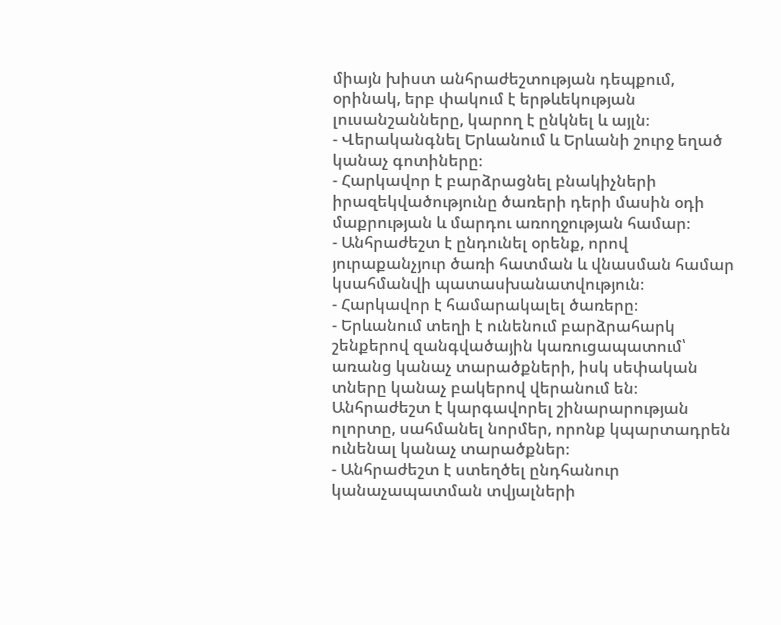միայն խիստ անհրաժեշտության դեպքում, օրինակ, երբ փակում է երթևեկության լուսանշանները, կարող է ընկնել և այլն։
- Վերականգնել Երևանում և Երևանի շուրջ եղած կանաչ գոտիները։
- Հարկավոր է բարձրացնել բնակիչների իրազեկվածությունը ծառերի դերի մասին օդի մաքրության և մարդու առողջության համար։
- Անհրաժեշտ է ընդունել օրենք, որով յուրաքանչյուր ծառի հատման և վնասման համար կսահմանվի պատասխանատվություն։
- Հարկավոր է համարակալել ծառերը։
- Երևանում տեղի է ունենում բարձրահարկ շենքերով զանգվածային կառուցապատում՝ առանց կանաչ տարածքների, իսկ սեփական տները կանաչ բակերով վերանում են։ Անհրաժեշտ է կարգավորել շինարարության ոլորտը, սահմանել նորմեր, որոնք կպարտադրեն ունենալ կանաչ տարածքներ։
- Անհրաժեշտ է ստեղծել ընդհանուր կանաչապատման տվյալների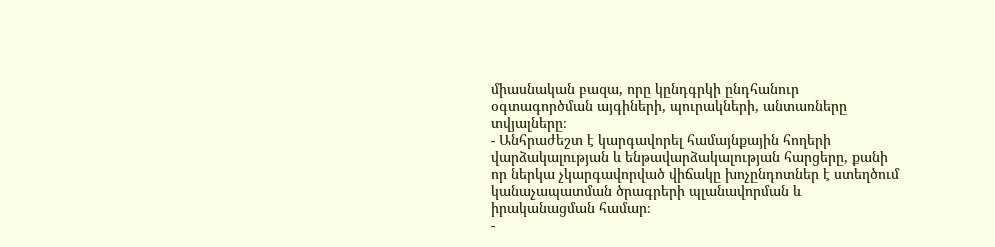միասնական բազա, որը կընդգրկի ընդհանուր օգտագործման այգիների, պուրակների, անտառները տվյալները։
- Անհրաժեշտ է կարգավորել համայնքային հողերի վարձակալության և ենթավարձակալության հարցերը, քանի որ ներկա չկարգավորված վիճակը խոչընդոտներ է ստեղծում կանաչապատման ծրագրերի պլանավորման և իրականացման համար։
-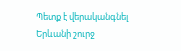Պետք է վերականգնել Երևանի շուրջ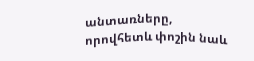անտառները, որովհետև փոշին նաև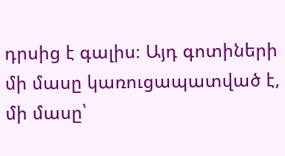դրսից է գալիս։ Այդ գոտիների մի մասը կառուցապատված է, մի մասը՝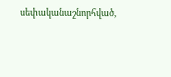սեփականաշնորհված,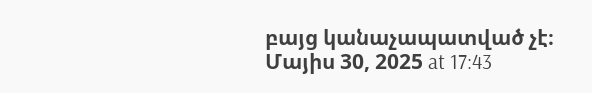բայց կանաչապատված չէ։
Մայիս 30, 2025 at 17:43